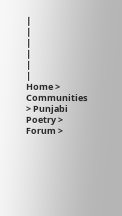|
|
|
|
|
|
Home > Communities > Punjabi Poetry > Forum >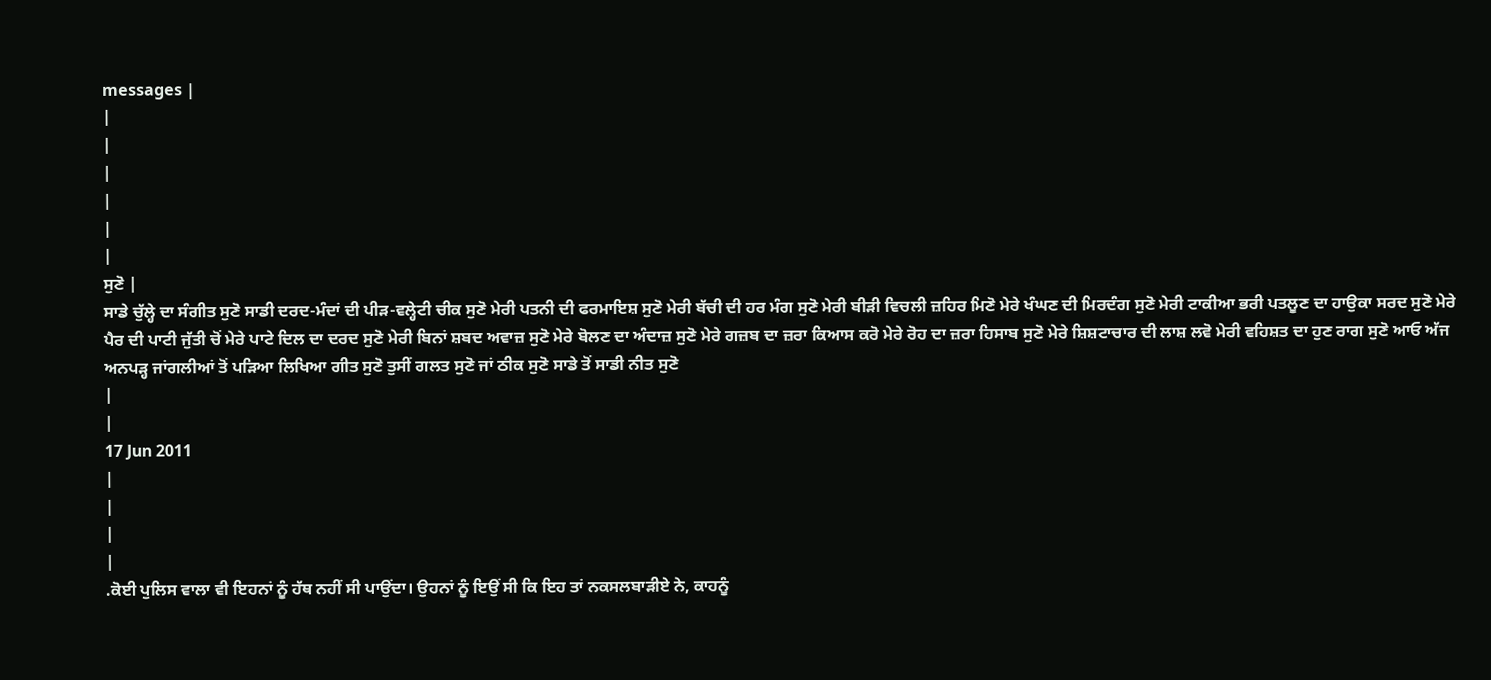messages |
|
|
|
|
|
|
ਸੁਣੋ |
ਸਾਡੇ ਚੁੱਲ੍ਹੇ ਦਾ ਸੰਗੀਤ ਸੁਣੋ ਸਾਡੀ ਦਰਦ-ਮੰਦਾਂ ਦੀ ਪੀੜ-ਵਲ੍ਹੇਟੀ ਚੀਕ ਸੁਣੋ ਮੇਰੀ ਪਤਨੀ ਦੀ ਫਰਮਾਇਸ਼ ਸੁਣੋ ਮੇਰੀ ਬੱਚੀ ਦੀ ਹਰ ਮੰਗ ਸੁਣੋ ਮੇਰੀ ਬੀੜੀ ਵਿਚਲੀ ਜ਼ਹਿਰ ਮਿਣੋ ਮੇਰੇ ਖੰਘਣ ਦੀ ਮਿਰਦੰਗ ਸੁਣੋ ਮੇਰੀ ਟਾਕੀਆ ਭਰੀ ਪਤਲੂਣ ਦਾ ਹਾਉਕਾ ਸਰਦ ਸੁਣੋ ਮੇਰੇ ਪੈਰ ਦੀ ਪਾਟੀ ਜੁੱਤੀ ਚੋਂ ਮੇਰੇ ਪਾਟੇ ਦਿਲ ਦਾ ਦਰਦ ਸੁਣੋ ਮੇਰੀ ਬਿਨਾਂ ਸ਼ਬਦ ਅਵਾਜ਼ ਸੁਣੋ ਮੇਰੇ ਬੋਲਣ ਦਾ ਅੰਦਾਜ਼ ਸੁਣੋ ਮੇਰੇ ਗਜ਼ਬ ਦਾ ਜ਼ਰਾ ਕਿਆਸ ਕਰੋ ਮੇਰੇ ਰੋਹ ਦਾ ਜ਼ਰਾ ਹਿਸਾਬ ਸੁਣੋ ਮੇਰੇ ਸ਼ਿਸ਼ਟਾਚਾਰ ਦੀ ਲਾਸ਼ ਲਵੋ ਮੇਰੀ ਵਹਿਸ਼ਤ ਦਾ ਹੁਣ ਰਾਗ ਸੁਣੋ ਆਓ ਅੱਜ ਅਨਪੜ੍ਹ ਜਾਂਗਲੀਆਂ ਤੋਂ ਪੜਿਆ ਲਿਖਿਆ ਗੀਤ ਸੁਣੋ ਤੁਸੀਂ ਗਲਤ ਸੁਣੋ ਜਾਂ ਠੀਕ ਸੁਣੋ ਸਾਡੇ ਤੋਂ ਸਾਡੀ ਨੀਤ ਸੁਣੋ
|
|
17 Jun 2011
|
|
|
|
.ਕੋਈ ਪੁਲਿਸ ਵਾਲਾ ਵੀ ਇਹਨਾਂ ਨੂੰ ਹੱਥ ਨਹੀਂ ਸੀ ਪਾਉਂਦਾ। ਉਹਨਾਂ ਨੂੰ ਇਉਂ ਸੀ ਕਿ ਇਹ ਤਾਂ ਨਕਸਲਬਾੜੀਏ ਨੇ, ਕਾਹਨੂੰ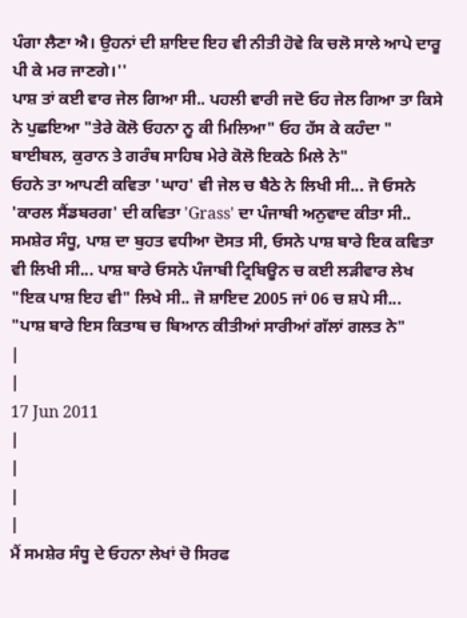ਪੰਗਾ ਲੈਣਾ ਐ। ਉਹਨਾਂ ਦੀ ਸ਼ਾਇਦ ਇਹ ਵੀ ਨੀਤੀ ਹੋਵੇ ਕਿ ਚਲੋ ਸਾਲੇ ਆਪੇ ਦਾਰੂ ਪੀ ਕੇ ਮਰ ਜਾਣਗੇ।''
ਪਾਸ਼ ਤਾਂ ਕਈ ਵਾਰ ਜੇਲ ਗਿਆ ਸੀ.. ਪਹਲੀ ਵਾਰੀ ਜਦੋ ਓਹ ਜੇਲ ਗਿਆ ਤਾ ਕਿਸੇ ਨੇ ਪੁਛਇਆ "ਤੇਰੇ ਕੋਲੋ ਓਹਨਾ ਨੂ ਕੀ ਮਿਲਿਆ" ਓਹ ਹੱਸ ਕੇ ਕਹੰਦਾ " ਬਾਈਬਲ, ਕੁਰਾਨ ਤੇ ਗਰੰਥ ਸਾਹਿਬ ਮੇਰੇ ਕੋਲੋ ਇਕਠੇ ਮਿਲੇ ਨੇ"
ਓਹਨੇ ਤਾ ਆਪਣੀ ਕਵਿਤਾ 'ਘਾਹ' ਵੀ ਜੇਲ ਚ ਬੈਠੇ ਨੇ ਲਿਖੀ ਸੀ... ਜੋ ਓਸਨੇ 'ਕਾਰਲ ਸੈਂਡਬਰਗ' ਦੀ ਕਵਿਤਾ 'Grass' ਦਾ ਪੰਜਾਬੀ ਅਨੁਵਾਦ ਕੀਤਾ ਸੀ..
ਸਮਸ਼ੇਰ ਸੰਧੂ, ਪਾਸ਼ ਦਾ ਬੁਹਤ ਵਧੀਆ ਦੋਸਤ ਸੀ, ਓਸਨੇ ਪਾਸ਼ ਬਾਰੇ ਇਕ ਕਵਿਤਾ ਵੀ ਲਿਖੀ ਸੀ... ਪਾਸ਼ ਬਾਰੇ ਓਸਨੇ ਪੰਜਾਬੀ ਟ੍ਰਿਬਿਊਨ ਚ ਕਈ ਲੜੀਵਾਰ ਲੇਖ "ਇਕ ਪਾਸ਼ ਇਹ ਵੀ" ਲਿਖੇ ਸੀ.. ਜੋ ਸ਼ਾਇਦ 2005 ਜਾਂ 06 ਚ ਸ਼ਪੇ ਸੀ...
"ਪਾਸ਼ ਬਾਰੇ ਇਸ ਕਿਤਾਬ ਚ ਬਿਆਨ ਕੀਤੀਆਂ ਸਾਰੀਆਂ ਗੱਲਾਂ ਗਲਤ ਨੇ"
|
|
17 Jun 2011
|
|
|
|
ਮੈਂ ਸਮਸ਼ੇਰ ਸੰਧੂ ਦੇ ਓਹਨਾ ਲੇਖਾਂ ਚੋ ਸਿਰਫ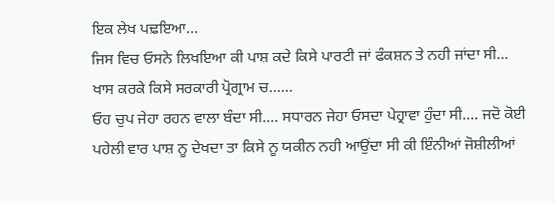ਇਕ ਲੇਖ ਪਢ਼ਇਆ...
ਜਿਸ ਵਿਚ ਓਸਨੇ ਲਿਖਇਆ ਕੀ ਪਾਸ਼ ਕਦੇ ਕਿਸੇ ਪਾਰਟੀ ਜਾਂ ਫੰਕਸ਼ਨ ਤੇ ਨਹੀ ਜਾਂਦਾ ਸੀ... ਖਾਸ ਕਰਕੇ ਕਿਸੇ ਸਰਕਾਰੀ ਪ੍ਰੋਗ੍ਰਾਮ ਚ......
ਓਹ ਚੁਪ ਜੇਹਾ ਰਹਨ ਵਾਲਾ ਬੰਦਾ ਸੀ.... ਸਧਾਰਨ ਜੇਹਾ ਓਸਦਾ ਪੇਹ੍ਰਾਵਾ ਹੁੰਦਾ ਸੀ.... ਜਦੋ ਕੋਈ ਪਹੇਲੀ ਵਾਰ ਪਾਸ਼ ਨੂ ਦੇਖਦਾ ਤਾ ਕਿਸੇ ਨੂ ਯਕੀਨ ਨਹੀ ਆਉਂਦਾ ਸੀ ਕੀ ਇੰਨੀਆਂ ਜੋਸ਼ੀਲੀਆਂ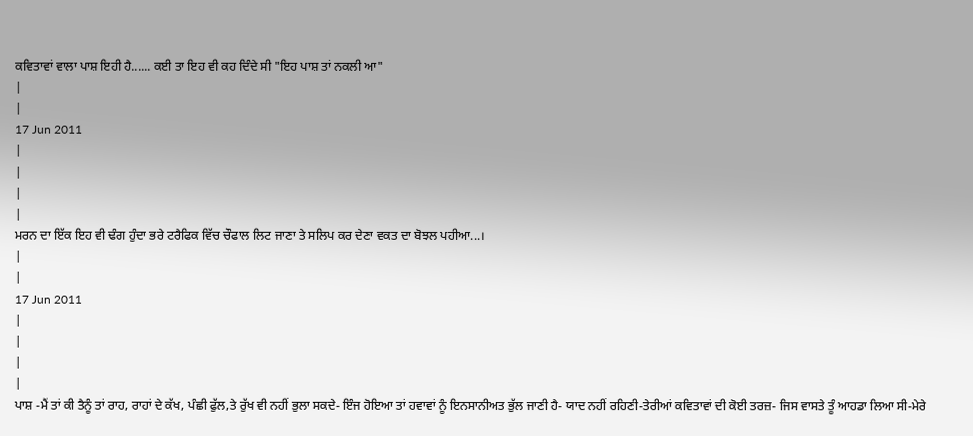ਕਵਿਤਾਵਾਂ ਵਾਲਾ ਪਾਸ਼ ਇਹੀ ਹੈ...... ਕਈ ਤਾ ਇਹ ਵੀ ਕਹ ਦਿੰਦੇ ਸੀ "ਇਹ ਪਾਸ਼ ਤਾਂ ਨਕਲੀ ਆ"
|
|
17 Jun 2011
|
|
|
|
ਮਰਨ ਦਾ ਇੱਕ ਇਹ ਵੀ ਢੰਗ ਹੁੰਦਾ ਭਰੇ ਟਰੈਫਿਕ ਵਿੱਚ ਚੌਫਾਲ ਲਿਟ ਜਾਣਾ ਤੇ ਸਲਿਪ ਕਰ ਦੇਣਾ ਵਕਤ ਦਾ ਬੋਝਲ ਪਹੀਆ...।
|
|
17 Jun 2011
|
|
|
|
ਪਾਸ਼ -ਮੈਂ ਤਾਂ ਕੀ ਤੈਨੂੰ ਤਾਂ ਰਾਹ, ਰਾਹਾਂ ਦੇ ਕੱਖ, ਪੰਛੀ ਫੁੱਲ,ਤੇ ਰੁੱਖ ਵੀ ਨਹੀਂ ਭੁਲਾ ਸਕਦੇ- ਇੰਜ ਹੋਇਆ ਤਾਂ ਹਵਾਵਾਂ ਨੂੰ ਇਨਸਾਨੀਅਤ ਭੁੱਲ ਜਾਣੀ ਹੈ- ਯਾਦ ਨਹੀਂ ਰਹਿਣੀ-ਤੇਰੀਆਂ ਕਵਿਤਾਵਾਂ ਦੀ ਕੋਈ ਤਰਜ਼- ਜਿਸ ਵਾਸਤੇ ਤੂੰ ਆਹਡਾ ਲਿਆ ਸੀ-ਮੇਰੇ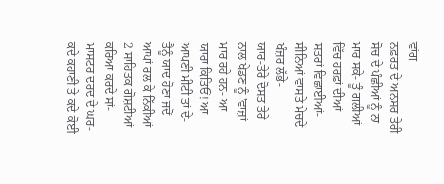ਵਾਂਗ
ਨਫ਼ਰਤ ਦੇ ਅਨਸਰ ਤੇਰੀ ਸੋਚ ਦੇ ਪੰਛੀਆਂ ਨੂੰ ਨਾ ਮਾਰ ਸਕੇ- ਤੂੰ ਗਲੀਆਂ ਵਿੱਚ ਹਰਫ਼ਾਂ ਦੀਆਂ ਸਤਰਾਂ ਵਿਛਾਈਆਂ- ਸੀਨਿਆਂ ਵਾਸਤੇ ਮੇਚਦੇ ਖੰਜ਼ਰ ਲੱਭੇ-
ਯਾਰ-ਤੇਰੇ ਦੋਸਤ ਤੇਰੇ ਨਾਲ ਖੇਡਣ ਨੂੰ 'ਵਾਜ਼ਾਂ ਮਾਰ ਰਹੇ ਹਨ- ਆ ਯਾਰਾ ਕਿਤਿਓਂ! ਆ ਆਪਣੀ ਮੀਟੀ ਤਾਂ ਦੇ-
ਤੈਨੂੰ ਯਾਦ ਹੋਣਾ ਜਦੋਂ ਆਪਾਂ ਰਲ ਕੇ ਨਿੱਕੀਆਂ 2 ਸਾਹਿਤਕ ਗੋਸ਼ਟੀਆਂ ਕਰਿਆ ਕਰਦੇ ਸਾਂ- ਮਾਸਟਰ ਦਰਦ ਦੇ ਘਰ- ਕਦੇ ਕਹਾਣੀ ਤੇ ਕਦੇ ਕੋਈ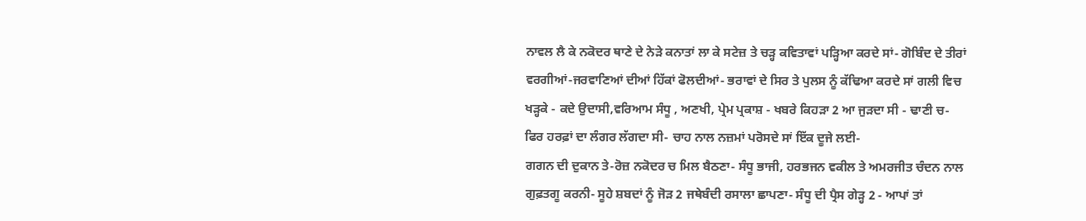ਨਾਵਲ ਲੈ ਕੇ ਨਕੋਦਰ ਥਾਣੇ ਦੇ ਨੇੜੇ ਕਨਾਤਾਂ ਲਾ ਕੇ ਸਟੇਜ਼ ਤੇ ਚੜ੍ਹ ਕਵਿਤਾਵਾਂ ਪੜ੍ਹਿਆ ਕਰਦੇ ਸਾਂ- ਗੋਬਿੰਦ ਦੇ ਤੀਰਾਂ ਵਰਗੀਆਂ-ਜਰਵਾਣਿਆਂ ਦੀਆਂ ਹਿੱਕਾਂ ਫੋਲਦੀਆਂ- ਭਰਾਵਾਂ ਦੇ ਸਿਰ ਤੇ ਪੁਲਸ ਨੂੰ ਕੱਢਿਆ ਕਰਦੇ ਸਾਂ ਗਲੀ ਵਿਚ ਖੜ੍ਹਕੇ - ਕਦੇ ਉਦਾਸੀ,ਵਰਿਆਮ ਸੰਧੂ , ਅਣਖੀ, ਪ੍ਰੇਮ ਪ੍ਰਕਾਸ਼ - ਖਬਰੇ ਕਿਹੜਾ 2 ਆ ਜੁੜਦਾ ਸੀ - ਢਾਣੀ ਚ-ਫਿਰ ਹਰਫ਼ਾਂ ਦਾ ਲੰਗਰ ਲੱਗਦਾ ਸੀ- ਚਾਹ ਨਾਲ ਨਜ਼ਮਾਂ ਪਰੋਸਦੇ ਸਾਂ ਇੱਕ ਦੂਜੇ ਲਈ-
ਗਗਨ ਦੀ ਦੁਕਾਨ ਤੇ-ਰੋਜ਼ ਨਕੋਦਰ ਚ ਮਿਲ ਬੈਠਣਾ- ਸੰਧੂ ਭਾਜੀ, ਹਰਭਜਨ ਵਕੀਲ ਤੇ ਅਮਰਜੀਤ ਚੰਦਨ ਨਾਲ ਗੁਫ਼ਤਗੂ ਕਰਨੀ- ਸੂਹੇ ਸ਼ਬਦਾਂ ਨੂੰ ਜੋੜ 2 ਜਥੇਬੰਦੀ ਰਸਾਲਾ ਛਾਪਣਾ- ਸੰਧੂ ਦੀ ਪ੍ਰੈਸ ਗੇੜ੍ਹ 2 - ਆਪਾਂ ਤਾਂ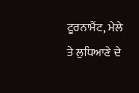ਟੂਰਨਾਮੈਂਟ, ਮੇਲੇ ਤੇ ਲੁਧਿਆਣੇ ਦੇ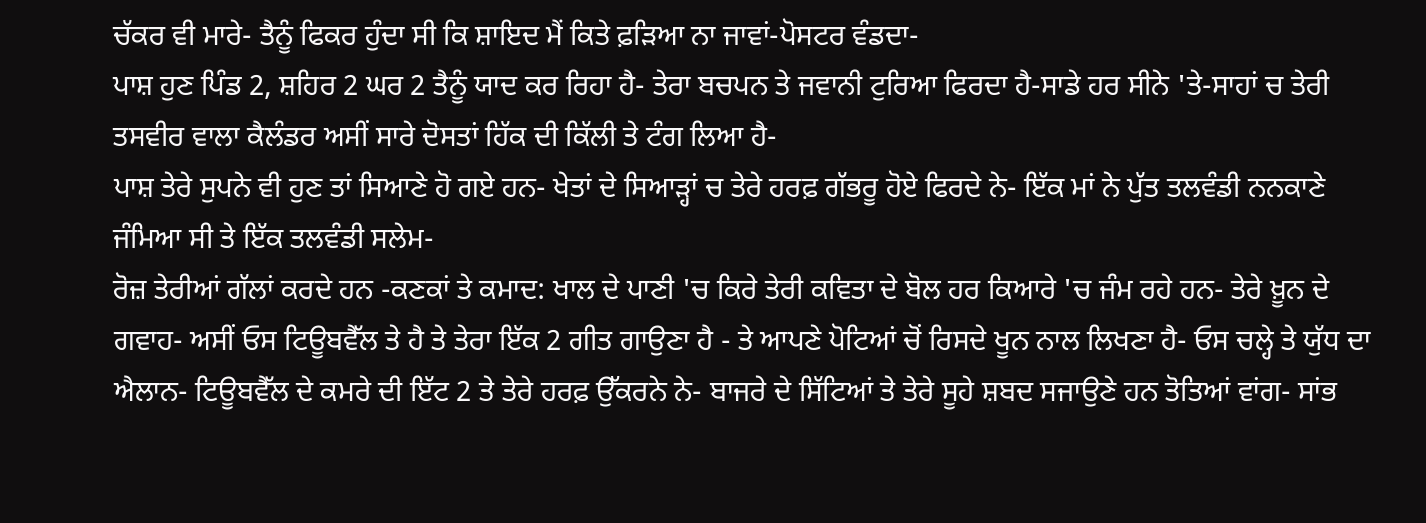ਚੱਕਰ ਵੀ ਮਾਰੇ- ਤੈਨੂੰ ਫਿਕਰ ਹੁੰਦਾ ਸੀ ਕਿ ਸ਼ਾਇਦ ਮੈਂ ਕਿਤੇ ਫ਼ੜਿਆ ਨਾ ਜਾਵਾਂ-ਪੋਸਟਰ ਵੰਡਦਾ-
ਪਾਸ਼ ਹੁਣ ਪਿੰਡ 2, ਸ਼ਹਿਰ 2 ਘਰ 2 ਤੈਨੂੰ ਯਾਦ ਕਰ ਰਿਹਾ ਹੈ- ਤੇਰਾ ਬਚਪਨ ਤੇ ਜਵਾਨੀ ਟੁਰਿਆ ਫਿਰਦਾ ਹੈ-ਸਾਡੇ ਹਰ ਸੀਨੇ 'ਤੇ-ਸਾਹਾਂ ਚ ਤੇਰੀ ਤਸਵੀਰ ਵਾਲਾ ਕੈਲੰਡਰ ਅਸੀਂ ਸਾਰੇ ਦੋਸਤਾਂ ਹਿੱਕ ਦੀ ਕਿੱਲੀ ਤੇ ਟੰਗ ਲਿਆ ਹੈ-
ਪਾਸ਼ ਤੇਰੇ ਸੁਪਨੇ ਵੀ ਹੁਣ ਤਾਂ ਸਿਆਣੇ ਹੋ ਗਏ ਹਨ- ਖੇਤਾਂ ਦੇ ਸਿਆੜ੍ਹਾਂ ਚ ਤੇਰੇ ਹਰਫ਼ ਗੱਭਰੂ ਹੋਏ ਫਿਰਦੇ ਨੇ- ਇੱਕ ਮਾਂ ਨੇ ਪੁੱਤ ਤਲਵੰਡੀ ਨਨਕਾਣੇ ਜੰਮਿਆ ਸੀ ਤੇ ਇੱਕ ਤਲਵੰਡੀ ਸਲੇਮ-
ਰੋਜ਼ ਤੇਰੀਆਂ ਗੱਲਾਂ ਕਰਦੇ ਹਨ -ਕਣਕਾਂ ਤੇ ਕਮਾਦ: ਖਾਲ ਦੇ ਪਾਣੀ 'ਚ ਕਿਰੇ ਤੇਰੀ ਕਵਿਤਾ ਦੇ ਬੋਲ ਹਰ ਕਿਆਰੇ 'ਚ ਜੰਮ ਰਹੇ ਹਨ- ਤੇਰੇ ਖ਼ੂਨ ਦੇ ਗਵਾਹ- ਅਸੀਂ ਓਸ ਟਿਊਬਵੈੱਲ ਤੇ ਹੈ ਤੇ ਤੇਰਾ ਇੱਕ 2 ਗੀਤ ਗਾਉਣਾ ਹੈ - ਤੇ ਆਪਣੇ ਪੋਟਿਆਂ ਚੋਂ ਰਿਸਦੇ ਖੂਨ ਨਾਲ ਲਿਖਣਾ ਹੈ- ਓਸ ਚਲ੍ਹੇ ਤੇ ਯੁੱਧ ਦਾ ਐਲਾਨ- ਟਿਊਬਵੈੱਲ ਦੇ ਕਮਰੇ ਦੀ ਇੱਟ 2 ਤੇ ਤੇਰੇ ਹਰਫ਼ ਉੱਕਰਨੇ ਨੇ- ਬਾਜਰੇ ਦੇ ਸਿੱਟਿਆਂ ਤੇ ਤੇਰੇ ਸੂਹੇ ਸ਼ਬਦ ਸਜਾਉਣੇ ਹਨ ਤੋਤਿਆਂ ਵਾਂਗ- ਸਾਂਭ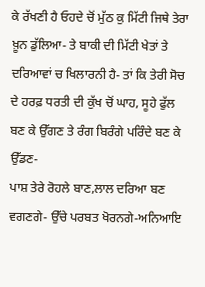ਕੇ ਰੱਖਣੀ ਹੈ ਓਹਦੇ ਚੋਂ ਮੁੱਠ ਕੁ ਮਿੱਟੀ ਜਿਥੇ ਤੇਰਾ ਖ਼ੂਨ ਡੁੱਲਿਆ- ਤੇ ਬਾਕੀ ਦੀ ਮਿੱਟੀ ਖੇਤਾਂ ਤੇ ਦਰਿਆਵਾਂ ਚ ਖਿਲਾਰਨੀ ਹੈ- ਤਾਂ ਕਿ ਤੇਰੀ ਸੋਚ ਦੇ ਹਰਫ਼ ਧਰਤੀ ਦੀ ਕੁੱਖ ਚੋਂ ਘਾਹ, ਸੂਹੇ ਫੁੱਲ ਬਣ ਕੇ ਉੱਗਣ ਤੇ ਰੰਗ ਬਿਰੰਗੇ ਪਰਿੰਦੇ ਬਣ ਕੇ ਉੱਡਣ-
ਪਾਸ਼ ਤੇਰੇ ਰੋਹਲੇ ਬਾਣ,ਲਾਲ ਦਰਿਆ ਬਣ ਵਗਣਗੇ- ਉੱਚੇ ਪਰਬਤ ਖੋਰਨਗੇ-ਅਨਿਆਇ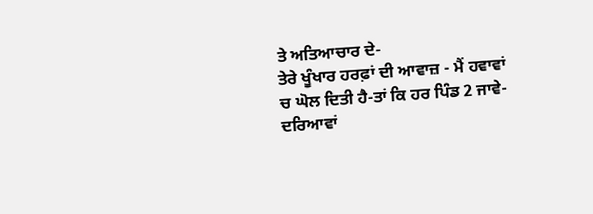ਤੇ ਅਤਿਆਚਾਰ ਦੇ-
ਤੇਰੇ ਖੂੰਖਾਰ ਹਰਫ਼ਾਂ ਦੀ ਆਵਾਜ਼ - ਮੈਂ ਹਵਾਵਾਂ ਚ ਘੋਲ ਦਿਤੀ ਹੈ-ਤਾਂ ਕਿ ਹਰ ਪਿੰਡ 2 ਜਾਵੇ- ਦਰਿਆਵਾਂ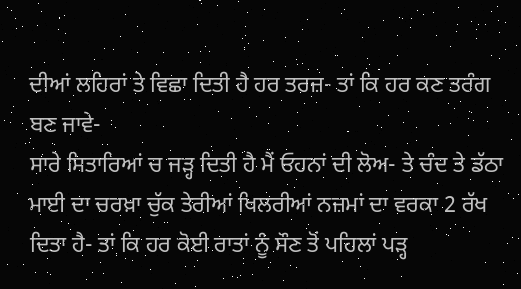ਦੀਆਂ ਲਹਿਰਾਂ ਤੇ ਵਿਛਾ ਦਿਤੀ ਹੈ ਹਰ ਤਰਜ਼- ਤਾਂ ਕਿ ਹਰ ਕਣ ਤਰੰਗ ਬਣ ਜਾਵੇ-
ਸਾਰੇ ਸਿਤਾਰਿਆਂ ਚ ਜੜ੍ਹ ਦਿਤੀ ਹੈ ਮੈਂ ਓਹਨਾਂ ਦੀ ਲੋਅ- ਤੇ ਚੰਦ ਤੇ ਡੱਠਾ ਮਾਈ ਦਾ ਚਰਖ਼ਾ ਚੁੱਕ ਤੇਰੀਆਂ ਖਿਲਰੀਆਂ ਨਜ਼ਮਾਂ ਦਾ ਵਰਕਾ 2 ਰੱਖ ਦਿਤਾ ਹੈ- ਤਾਂ ਕਿ ਹਰ ਕੋਈ ਰਾਤਾਂ ਨੂੰ ਸੌਣ ਤੋਂ ਪਹਿਲਾਂ ਪੜ੍ਹ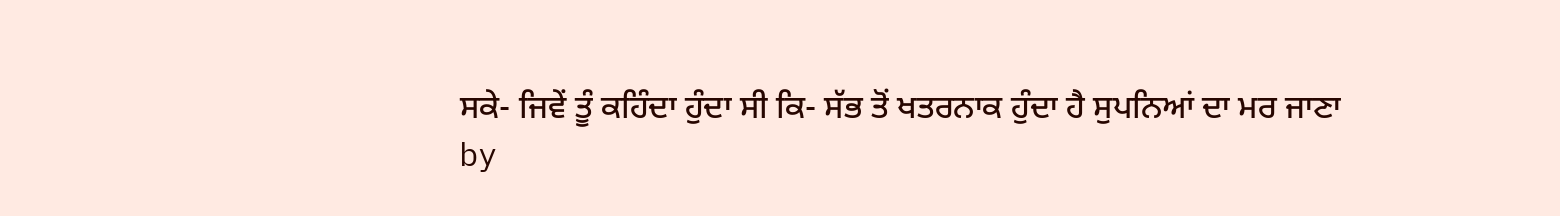ਸਕੇ- ਜਿਵੇਂ ਤੂੰ ਕਹਿੰਦਾ ਹੁੰਦਾ ਸੀ ਕਿ- ਸੱਭ ਤੋਂ ਖਤਰਨਾਕ ਹੁੰਦਾ ਹੈ ਸੁਪਨਿਆਂ ਦਾ ਮਰ ਜਾਣਾ
by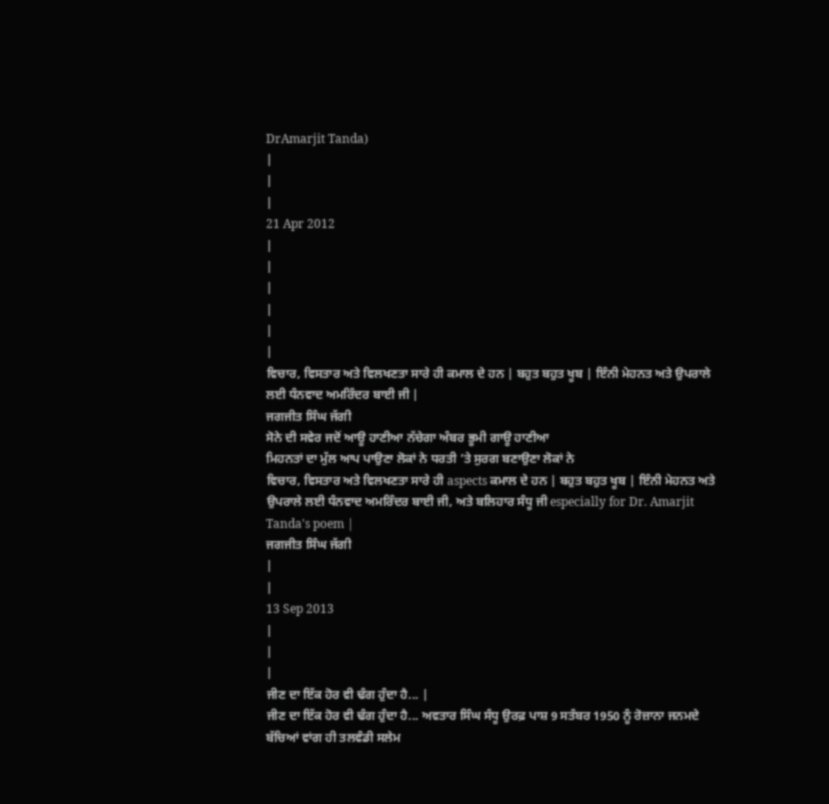DrAmarjit Tanda)
|
|
|
21 Apr 2012
|
|
|
|
|
|
ਵਿਚਾਰ, ਵਿਸਤਾਰ ਅਤੇ ਵਿਲਖਣਤਾ ਸਾਰੇ ਹੀ ਕਮਾਲ ਦੇ ਹਨ | ਬਹੁਤ ਬਹੁਤ ਖੂਬ | ਇੰਨੀ ਮੇਹਨਤ ਅਤੇ ਉਪਰਾਲੇ ਲਈ ਧੰਨਵਾਦ ਅਮਰਿੰਦਰ ਬਾਈ ਜੀ |
ਜਗਜੀਤ ਸਿੰਘ ਜੱਗੀ
ਸੋਨੇ ਦੀ ਸਵੇਰ ਜਦੋਂ ਆਊ ਹਾਣੀਆ ਨੱਚੇਗਾ ਅੰਬਰ ਭੂਮੀ ਗਾਊ ਹਾਣੀਆ
ਮਿਹਨਤਾਂ ਦਾ ਮੁੱਲ ਆਪ ਪਾਉਣਾ ਲੋਕਾਂ ਨੇ ਧਰਤੀ ’ਤੇ ਸੁਰਗ ਬਣਾਉਣਾ ਲੋਕਾਂ ਨੇ
ਵਿਚਾਰ, ਵਿਸਤਾਰ ਅਤੇ ਵਿਲਖਣਤਾ ਸਾਰੇ ਹੀ aspects ਕਮਾਲ ਦੇ ਹਨ | ਬਹੁਤ ਬਹੁਤ ਖੂਬ | ਇੰਨੀ ਮੇਹਨਤ ਅਤੇ ਉਪਰਾਲੇ ਲਈ ਧੰਨਵਾਦ ਅਮਰਿੰਦਰ ਬਾਈ ਜੀ, ਅਤੇ ਬਲਿਹਾਰ ਸੰਧੂ ਜੀ especially for Dr. Amarjit Tanda's poem |
ਜਗਜੀਤ ਸਿੰਘ ਜੱਗੀ
|
|
13 Sep 2013
|
|
|
ਜੀਣ ਦਾ ਇੱਕ ਹੋਰ ਵੀ ਢੰਗ ਹੁੰਦਾ ਹੈ... |
ਜੀਣ ਦਾ ਇੱਕ ਹੋਰ ਵੀ ਢੰਗ ਹੁੰਦਾ ਹੈ... ਅਵਤਾਰ ਸਿੰਘ ਸੰਧੂ ਉਰਫ਼ ਪਾਸ਼ 9 ਸਤੰਬਰ 1950 ਨੂੰ ਰੋਜ਼ਾਨਾ ਜਨਮਦੇ ਬੱਚਿਆਂ ਵਾਂਗ ਹੀ ਤਲਵੰਡੀ ਸਲੇਮ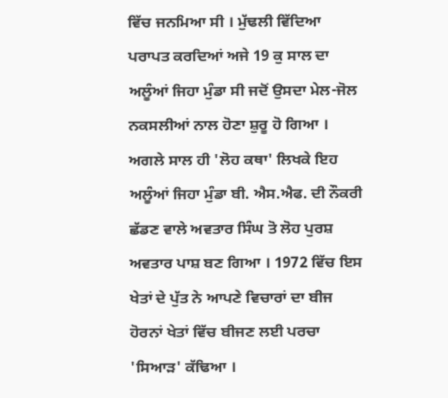ਵਿੱਚ ਜਨਮਿਆ ਸੀ । ਮੁੱਢਲੀ ਵਿੱਦਿਆ ਪਰਾਪਤ ਕਰਦਿਆਂ ਅਜੇ 19 ਕੁ ਸਾਲ ਦਾ ਅਲੂੰਆਂ ਜਿਹਾ ਮੁੰਡਾ ਸੀ ਜਦੋਂ ਉਸਦਾ ਮੇਲ-ਜੋਲ ਨਕਸਲੀਆਂ ਨਾਲ ਹੋਣਾ ਸ਼ੁਰੂ ਹੋ ਗਿਆ । ਅਗਲੇ ਸਾਲ ਹੀ 'ਲੋਹ ਕਥਾ' ਲਿਖਕੇ ਇਹ ਅਲੂੰਆਂ ਜਿਹਾ ਮੁੰਡਾ ਬੀ. ਐਸ.ਐਫ. ਦੀ ਨੌਕਰੀ ਛੱਡਣ ਵਾਲੇ ਅਵਤਾਰ ਸਿੰਘ ਤੋ ਲੋਹ ਪੁਰਸ਼ ਅਵਤਾਰ ਪਾਸ਼ ਬਣ ਗਿਆ । 1972 ਵਿੱਚ ਇਸ ਖੇਤਾਂ ਦੇ ਪੁੱਤ ਨੇ ਆਪਣੇ ਵਿਚਾਰਾਂ ਦਾ ਬੀਜ ਹੋਰਨਾਂ ਖੇਤਾਂ ਵਿੱਚ ਬੀਜਣ ਲਈ ਪਰਚਾ 'ਸਿਆੜ' ਕੱਢਿਆ ।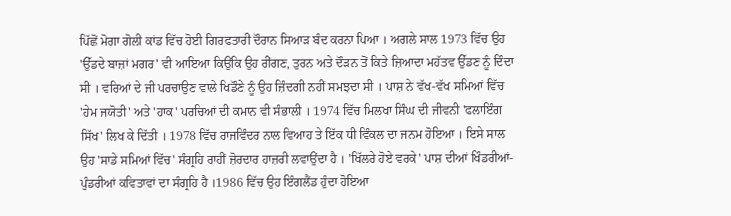ਪਿੱਛੋਂ ਮੋਗਾ ਗੋਲੀ ਕਾਂਡ ਵਿੱਚ ਹੋਈ ਗਿਰਫਤਾਰੀ ਦੌਰਾਨ ਸਿਆੜ ਬੰਦ ਕਰਨਾ ਪਿਆ । ਅਗਲੇ ਸਾਲ 1973 ਵਿੱਚ ਉਹ 'ਉੱਡਦੇ ਬਾਜ਼ਾਂ ਮਗਰ' ਵੀ ਆਇਆ ਕਿਉਂਕਿ ਉਹ ਰੀਂਗਣ, ਤੁਰਨ ਅਤੇ ਦੌੜਨ ਤੋਂ ਕਿਤੇ ਜ਼ਿਆਦਾ ਮਹੱਤਵ ਉੱਡਣ ਨੂੰ ਦਿੰਦਾ ਸੀ । ਵਰਿਆਂ ਦੇ ਜੀ ਪਰਚਾਉਣ ਵਾਲੇ ਖਿਡੌਣੇ ਨੂੰ ਉਹ ਜ਼ਿੰਦਗੀ ਨਹੀਂ ਸਮਝਦਾ ਸੀ । ਪਾਸ਼ ਨੇ ਵੱਖ-ਵੱਖ ਸਮਿਆਂ ਵਿੱਚ 'ਹੇਮ ਜਯੋਤੀ' ਅਤੇ 'ਹਾਕ' ਪਰਚਿਆਂ ਦੀ ਕਮਾਨ ਵੀ ਸੰਭਾਲੀ । 1974 ਵਿੱਚ ਮਿਲਖਾ ਸਿੰਘ ਦੀ ਜੀਵਨੀ 'ਫਲਾਇੰਗ ਸਿੱਖ' ਲਿਖ ਕੇ ਦਿੱਤੀ । 1978 ਵਿੱਚ ਰਾਜਵਿੰਦਰ ਨਾਲ ਵਿਆਹ ਤੇ ਇੱਕ ਧੀ ਵਿੰਕਲ ਦਾ ਜਨਮ ਹੋਇਆ । ਇਸੇ ਸਾਲ ਉਹ 'ਸਾਡੇ ਸਮਿਆਂ ਵਿੱਚ' ਸੰਗ੍ਰਹਿ ਰਾਹੀਂ ਜ਼ੋਰਦਾਰ ਹਾਜ਼ਰੀ ਲਵਾਉਂਦਾ ਹੈ । 'ਖਿੱਲਰੇ ਹੋਏ ਵਰਕੇ' ਪਾਸ਼ ਦੀਆਂ ਖਿੰਡਰੀਆਂ-ਪੁੰਡਰੀਆਂ ਕਵਿਤਾਵਾਂ ਦਾ ਸੰਗ੍ਰਹਿ ਹੈ ।1986 ਵਿੱਚ ਉਹ ਇੰਗਲੈਂਡ ਹੁੰਦਾ ਹੋਇਆ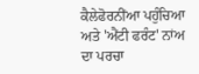ਕੈਲੇਫੋਰਨੀਂਆ ਪਹੁੰਚਿਆ ਅਤੇ 'ਐਂਟੀ ਫਰੰਟ' ਨਾਂਅ ਦਾ ਪਰਚਾ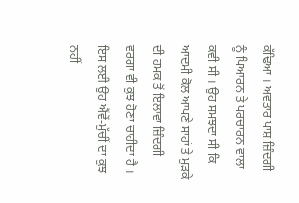ਕੱਢਿਆ । ਅਵਤਾਰ ਪਾਸ਼ ਜ਼ਿੰਦਗੀ ਨੂੰ ਪਿਆਰਨ ਤੇ ਪਰਚਾਰਨ ਵਾਲਾ ਕਵੀ ਸੀ । ਉਹ ਸਮਝਦਾ ਸੀ ਕਿ ਆਦਮੀ ਕੋਲ ਆਪਣੇ ਸਾਹਾਂ ਤੇ ਮੁੜਕੇ ਦੀ ਹਮਕ ਤੋਂ ਇਲਾਵਾ ਜ਼ਿੰਦਗੀ ਵਰਗਾ ਵੀ ਕੁਝ ਹੋਣਾ ਚਾਹੀਦਾ ਹੈ । ਇਸ ਲਈ ਉਹ ਐਂਵੇਂ-ਮੁੱਚੀਂ ਦਾ ਕੁਝ ਨਹੀਂ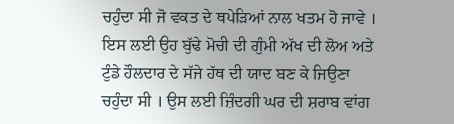ਚਹੁੰਦਾ ਸੀ ਜੋ ਵਕਤ ਦੇ ਥਪੇੜਿਆਂ ਨਾਲ ਖਤਮ ਹੋ ਜਾਵੇ । ਇਸ ਲਈ ਉਹ ਬੁੱਢੇ ਮੋਚੀ ਦੀ ਗੁੰਮੀ ਅੱਖ ਦੀ ਲੋਅ ਅਤੇ ਟੁੰਡੇ ਹੌਲਦਾਰ ਦੇ ਸੱਜੇ ਹੱਥ ਦੀ ਯਾਦ ਬਣ ਕੇ ਜਿਉਣਾ ਚਹੁੰਦਾ ਸੀ । ਉਸ ਲਈ ਜ਼ਿੰਦਗੀ ਘਰ ਦੀ ਸ਼ਰਾਬ ਵਾਂਗ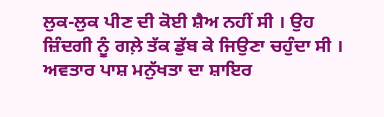ਲੁਕ-ਲੁਕ ਪੀਣ ਦੀ ਕੋਈ ਸ਼ੈਅ ਨਹੀਂ ਸੀ । ਉਹ ਜ਼ਿੰਦਗੀ ਨੂੰ ਗਲ਼ੇ ਤੱਕ ਡੁੱਬ ਕੇ ਜਿਉਣਾ ਚਹੁੰਦਾ ਸੀ । ਅਵਤਾਰ ਪਾਸ਼ ਮਨੁੱਖਤਾ ਦਾ ਸ਼ਾਇਰ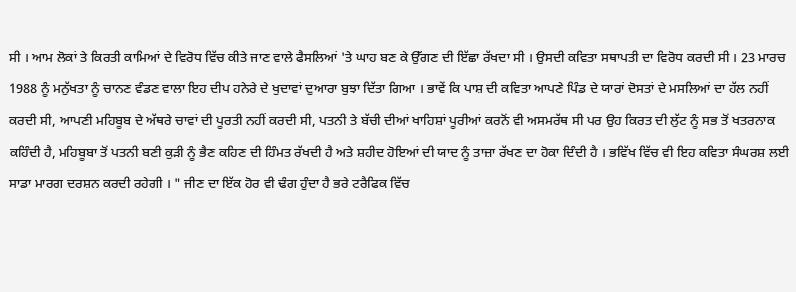ਸੀ । ਆਮ ਲੋਕਾਂ ਤੇ ਕਿਰਤੀ ਕਾਮਿਆਂ ਦੇ ਵਿਰੋਧ ਵਿੱਚ ਕੀਤੇ ਜਾਣ ਵਾਲੇ ਫੈਸਲਿਆਂ 'ਤੇ ਘਾਹ ਬਣ ਕੇ ਉੱਗਣ ਦੀ ਇੱਛਾ ਰੱਖਦਾ ਸੀ । ਉਸਦੀ ਕਵਿਤਾ ਸਥਾਪਤੀ ਦਾ ਵਿਰੋਧ ਕਰਦੀ ਸੀ । 23 ਮਾਰਚ 1988 ਨੂੰ ਮਨੁੱਖਤਾ ਨੂੰ ਚਾਨਣ ਵੰਡਣ ਵਾਲਾ ਇਹ ਦੀਪ ਹਨੇਰੇ ਦੇ ਖੁਦਾਵਾਂ ਦੁਆਰਾ ਬੁਝਾ ਦਿੱਤਾ ਗਿਆ । ਭਾਵੇਂ ਕਿ ਪਾਸ਼ ਦੀ ਕਵਿਤਾ ਆਪਣੇ ਪਿੰਡ ਦੇ ਯਾਰਾਂ ਦੋਸਤਾਂ ਦੇ ਮਸਲਿਆਂ ਦਾ ਹੱਲ ਨਹੀਂ ਕਰਦੀ ਸੀ, ਆਪਣੀ ਮਹਿਬੂਬ ਦੇ ਅੱਥਰੇ ਚਾਵਾਂ ਦੀ ਪੂਰਤੀ ਨਹੀਂ ਕਰਦੀ ਸੀ, ਪਤਨੀ ਤੇ ਬੱਚੀ ਦੀਆਂ ਖਾਹਿਸ਼ਾਂ ਪੂਰੀਆਂ ਕਰਨੋਂ ਵੀ ਅਸਮਰੱਥ ਸੀ ਪਰ ਉਹ ਕਿਰਤ ਦੀ ਲੁੱਟ ਨੂੰ ਸਭ ਤੋਂ ਖਤਰਨਾਕ ਕਹਿੰਦੀ ਹੈ, ਮਹਿਬੂਬਾ ਤੋਂ ਪਤਨੀ ਬਣੀ ਕੁੜੀ ਨੂੰ ਭੈਣ ਕਹਿਣ ਦੀ ਹਿੰਮਤ ਰੱਖਦੀ ਹੈ ਅਤੇ ਸ਼ਹੀਦ ਹੋਇਆਂ ਦੀ ਯਾਦ ਨੂੰ ਤਾਜ਼ਾ ਰੱਖਣ ਦਾ ਹੋਕਾ ਦਿੰਦੀ ਹੈ । ਭਵਿੱਖ ਵਿੱਚ ਵੀ ਇਹ ਕਵਿਤਾ ਸੰਘਰਸ਼ ਲਈ ਸਾਡਾ ਮਾਰਗ ਦਰਸ਼ਨ ਕਰਦੀ ਰਹੇਗੀ । " ਜੀਣ ਦਾ ਇੱਕ ਹੋਰ ਵੀ ਢੰਗ ਹੁੰਦਾ ਹੈ ਭਰੇ ਟਰੈਫਿਕ ਵਿੱਚ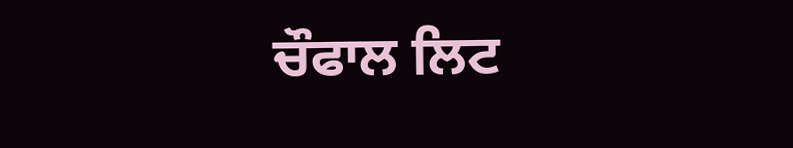ਚੌਫਾਲ ਲਿਟ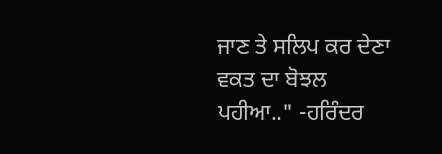ਜਾਣ ਤੇ ਸਲਿਪ ਕਰ ਦੇਣਾ ਵਕਤ ਦਾ ਬੋਝਲ ਪਹੀਆ.." -ਹਰਿੰਦਰ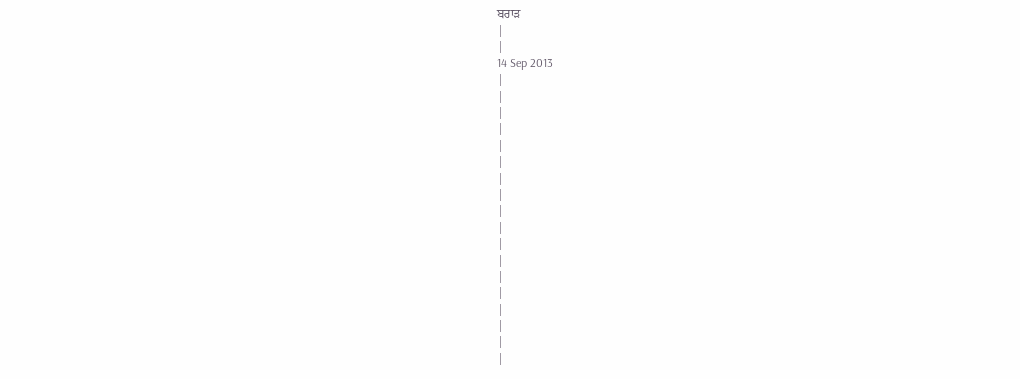ਬਰਾੜ
|
|
14 Sep 2013
|
|
|
|
|
|
|
|
|
|
|
|
|
|
|
|
|
|